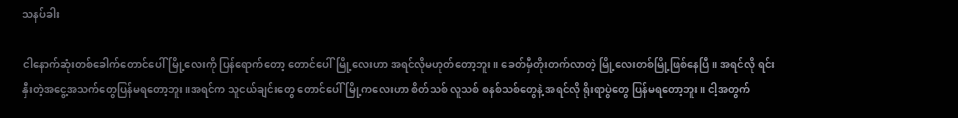သနပ်ခါး

ငါနောက်ဆုံးတစ်ခေါက်တောင်ပေါ်မြို့လေးကို ပြန်ရောက်တော့ တောင်ပေါ်မြို့လေးဟာ အရင်လိုမဟုတ်တော့ဘူး။ ခေတ်မှီတိုးတက်လာတဲ့ မြို့လေးတစ်မြို့ဖြစ်နေပြီ။ အရင်လို ရင်းနှီးတဲ့အငွေ့အသက်တွေပြန်မရတော့ဘူး။အရင်က သူငယ်ချင်းတွေ တောင်ပေါ်မြို့ကလေးဟာ စိတ်သစ် လူသစ် စနစ်သစ်တွေနဲ့ အရင်လို ရိုးရာပွဲတွေ ပြန်မရတော့ဘူး။ ငါ့အတွက်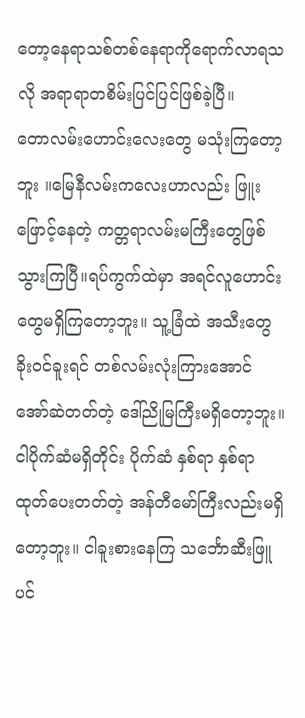တော့နေရာသစ်တစ်နေရာကိုရောက်လာရသလို အရာရာတစိမ်းပြင်ပြင်ဖြစ်ခဲ့ပြီ။
တောလမ်းဟောင်းလေးတွေ မသုံးကြတော့ဘူး ။မြေနီလမ်းကလေးဟာလည်း ဖြူးဖြောင့်နေတဲ့ ကတ္တရာလမ်းမကြီးတွေဖြစ်သွားကြပြီ။ရပ်ကွက်ထဲမှာ အရင်လူဟောင်းတွေမရှိကြတော့ဘူး။ သူ့ခြံထဲ အသီးတွေ ခိုးဝင်ခူးရင် တစ်လမ်းလုံးကြားအောင် အော်ဆဲတတ်တဲ့ ဒေါ်ညိုမြကြီးမရှိတော့ဘူး။ ငါပိုက်ဆံမရှိတိုင်း ပိုက်ဆံ နှစ်ရာ နှစ်ရာ ထုတ်ပေးတတ်တဲ့ အန်တီမော်ကြီးလည်းမရှိတော့ဘူး။ ငါခူးစားနေကြ သင်္ဘောဆီးဖြူပင်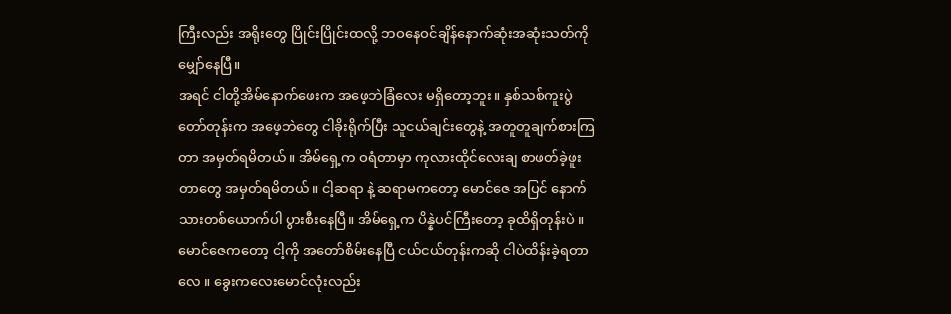ကြီးလည်း အရိုးတွေ ပြိုင်းပြိုင်းထလို့ ဘဝနေဝင်ချိန်နောက်ဆုံးအဆုံးသတ်ကို မျှော်နေပြီ။
အရင် ငါတို့အိမ်နောက်ဖေးက အဖေ့ဘဲခြံလေး မရှိတော့ဘူး။ နှစ်သစ်ကူးပွဲတော်တုန်းက အဖေ့ဘဲတွေ ငါခိုးရိုက်ပြီး သူငယ်ချင်းတွေနဲ့ အတူတူချက်စားကြတာ အမှတ်ရမိတယ်။ အိမ်ရှေ့က ဝရံတာမှာ ကုလားထိုင်လေးချ စာဖတ်ခဲ့ဖူးတာတွေ အမှတ်ရမိတယ်။ ငါ့ဆရာ နဲ့ ဆရာမကတော့ မောင်ဇေ အပြင် နောက်သားတစ်ယောက်ပါ ပွားစီးနေပြီ။ အိမ်ရှေ့က ပိန္နဲပင်ကြီးတော့ ခုထိရှိတုန်းပဲ ။ မောင်ဇေကတော့ ငါ့ကို အတော်စိမ်းနေပြီ ငယ်ငယ်တုန်းကဆို ငါပဲထိန်းခဲ့ရတာလေ ။ ခွေးကလေးမောင်လုံးလည်း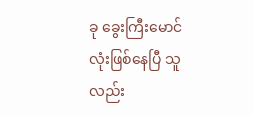ခု ခွေးကြီးမောင်လုံးဖြစ်နေပြီ သူလည်း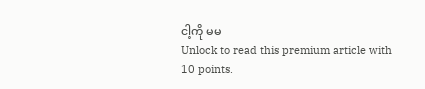ငါ့ကို မမ
Unlock to read this premium article with 10 points.